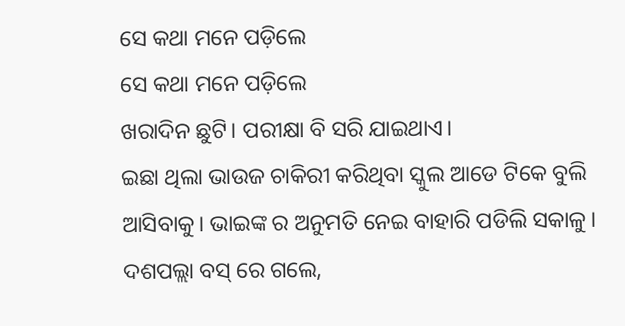ସେ କଥା ମନେ ପଡ଼ିଲେ
ସେ କଥା ମନେ ପଡ଼ିଲେ
ଖରାଦିନ ଛୁଟି। ପରୀକ୍ଷା ବି ସରି ଯାଇଥାଏ।
ଇଛା ଥିଲା ଭାଉଜ ଚାକିରୀ କରିଥିବା ସ୍କୁଲ ଆଡେ ଟିକେ ବୁଲି ଆସିବାକୁ। ଭାଇଙ୍କ ର ଅନୁମତି ନେଇ ବାହାରି ପଡିଲି ସକାଳୁ। ଦଶପଲ୍ଲା ବସ୍ ରେ ଗଲେ,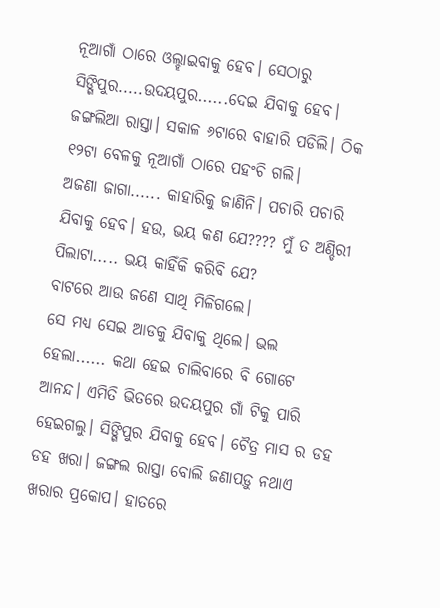ନୂଆଗାଁ ଠାରେ ଓଲ୍ହାଇବାକୁ ହେବ। ସେଠାରୁ ସିଙ୍ଗିପୁର.....ଉଦୟପୁର......ଦେଇ ଯିବାକୁ ହେବ। ଜଙ୍ଗଲିଆ ରାସ୍ତା। ସକାଳ ୬ଟାରେ ବାହାରି ପଡିଲି। ଠିକ ୧୨ଟା ବେଳକୁ ନୂଆଗାଁ ଠାରେ ପହଂଚି ଗଲି।
ଅଜଣା ଜାଗା...... କାହାରିକୁ ଜାଣିନି। ପଚାରି ପଚାରି ଯିବାକୁ ହେବ। ହଉ, ଭୟ କଣ ଯେ???? ମୁଁ ତ ଅଣ୍ଡିରୀ ପିଲାଟା..... ଭୟ କାହିଁକି କରିବି ଯେ?
ବାଟରେ ଆଉ ଜଣେ ସାଥି ମିଳିଗଲେ।
ସେ ମଧ୍ୟ ସେଇ ଆଡକୁ ଯିବାକୁ ଥିଲେ। ଭଲ ହେଲା...... କଥା ହେଇ ଚାଲିବାରେ ବି ଗୋଟେ ଆନନ୍ଦ। ଏମିତି ଭିତରେ ଉଦୟପୁର ଗାଁ ଟିକୁ ପାରି ହେଇଗଲୁ। ସିଙ୍ଗିପୁର ଯିବାକୁ ହେବ। ଚୈତ୍ର ମାସ ର ଡହ ଡହ ଖରା। ଜଙ୍ଗଲ ରାସ୍ତା ବୋଲି ଜଣାପଡ଼ୁ ନଥାଏ ଖରାର ପ୍ରକୋପ। ହାତରେ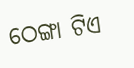ଠେଙ୍ଗା ଟିଏ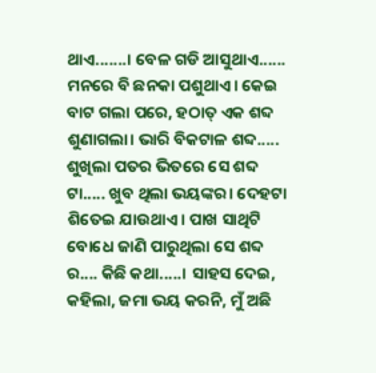ଥାଏ.......। ବେଳ ଗଡି ଆସୁଥାଏ...... ମନରେ ବି ଛନକା ପଶୁଥାଏ। କେଇ ବାଟ ଗଲା ପରେ, ହଠାତ୍ ଏକ ଶବ୍ଦ ଶୁଣାଗଲା। ଭାରି ବିକଟାଳ ଶବ୍ଦ..... ଶୁଖିଲା ପତର ଭିତରେ ସେ ଶବ୍ଦ ଟା..... ଖୁବ ଥିଲା ଭୟଙ୍କର। ଦେହଟା ଶିତେଇ ଯାଉଥାଏ। ପାଖ ସାଥିଟି ବୋଧେ ଜାଣି ପାରୁଥିଲା ସେ ଶବ୍ଦ ର.... କିଛି କଥା.....। ସାହସ ଦେଇ, କହିଲା, ଜମା ଭୟ କରନି, ମୁଁ ଅଛି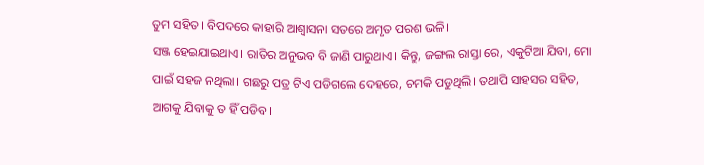ତୁମ ସହିତ। ବିପଦରେ କାହାରି ଆଶ୍ୱାସନା ସତରେ ଅମୃତ ପରଶ ଭଳି।
ସଞ୍ଜ ହେଇଯାଇଥାଏ। ରାତିର ଅନୁଭବ ବି ଜାଣି ପାରୁଥାଏ। କିନ୍ତୁ, ଜଙ୍ଗଲ ରାସ୍ତା ରେ, ଏକୁଟିଆ ଯିବା, ମୋ ପାଇଁ ସହଜ ନଥିଲା। ଗଛରୁ ପତ୍ର ଟିଏ ପଡିଗଲେ ଦେହରେ, ଚମକି ପଡୁଥିଲି। ତଥାପି ସାହସର ସହିତ, ଆଗକୁ ଯିବାକୁ ତ ହିଁ ପଡିବ।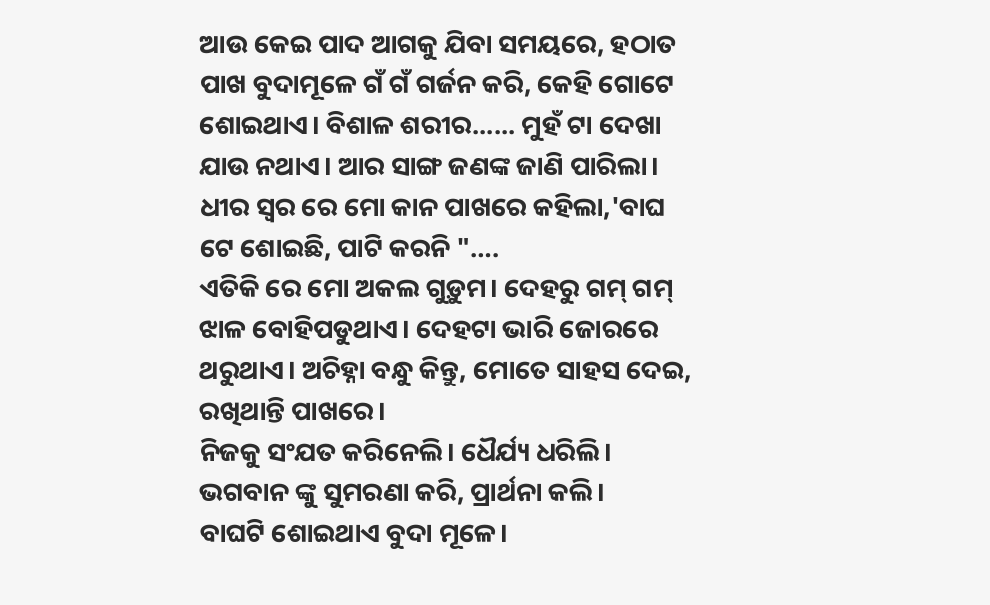ଆଉ କେଇ ପାଦ ଆଗକୁ ଯିବା ସମୟରେ, ହଠାତ
ପାଖ ବୁଦାମୂଳେ ଗଁ ଗଁ ଗର୍ଜନ କରି, କେହି ଗୋଟେ ଶୋଇଥାଏ। ବିଶାଳ ଶରୀର...... ମୁହଁ ଟା ଦେଖା ଯାଉ ନଥାଏ। ଆର ସାଙ୍ଗ ଜଣଙ୍କ ଜାଣି ପାରିଲା। ଧୀର ସ୍ୱର ରେ ମୋ କାନ ପାଖରେ କହିଲା,'ବାଘ ଟେ ଶୋଇଛି, ପାଟି କରନି "….
ଏତିକି ରେ ମୋ ଅକଲ ଗୁଡ଼ୁମ। ଦେହରୁ ଗମ୍ ଗମ୍ ଝାଳ ବୋହିପଡୁଥାଏ। ଦେହଟା ଭାରି ଜୋରରେ ଥରୁଥାଏ। ଅଚିହ୍ନା ବନ୍ଧୁ କିନ୍ତୁ, ମୋତେ ସାହସ ଦେଇ, ରଖିଥାନ୍ତି ପାଖରେ।
ନିଜକୁ ସଂଯତ କରିନେଲି। ଧୈର୍ଯ୍ୟ ଧରିଲି।
ଭଗବାନ ଙ୍କୁ ସୁମରଣା କରି, ପ୍ରାର୍ଥନା କଲି।
ବାଘଟି ଶୋଇଥାଏ ବୁଦା ମୂଳେ।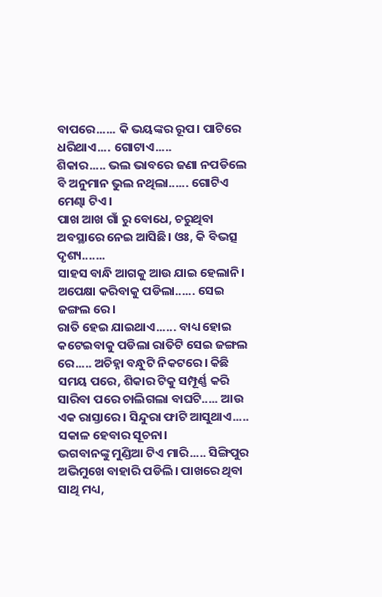ବାପରେ...... କି ଭୟଙ୍କର ରୂପ। ପାଟିରେ ଧରିଥାଏ.... ଗୋଟାଏ.....
ଶିକାର..... ଭଲ ଭାବରେ ଜଣା ନପଡିଲେ ବି ଅନୁମାନ ଭୁଲ ନଥିଲା...... ଗୋଟିଏ ମେଣ୍ଢା ଟିଏ।
ପାଖ ଆଖ ଗାଁ ରୁ ବୋଧେ, ଚରୁଥିବା ଅବସ୍ଥାରେ ନେଇ ଆସିଛି। ଓଃ, କି ବିଭତ୍ସ ଦୃଶ୍ୟ.......
ସାହସ ବାନ୍ଧି ଆଗକୁ ଆଉ ଯାଇ ହେଲାନି।
ଅପେକ୍ଷା କରିବାକୁ ପଡିଲା...... ସେଇ ଜଙ୍ଗଲ ରେ।
ରାତି ହେଇ ଯାଇଥାଏ...... ବାଧ୍ୟ ହୋଇ କଟେଇବାକୁ ପଡିଲା ରାତିଟି ସେଇ ଜଙ୍ଗଲ ରେ..... ଅଚିହ୍ନା ବନ୍ଧୁଟି ନିକଟରେ। କିଛି ସମୟ ପରେ, ଶିକାର ଟିକୁ ସମ୍ପୂର୍ଣ୍ଣ କରି ସାରିବା ପରେ ଚାଲିଗଲା ବାଘଟି..... ଆଉ ଏକ ରାସ୍ତାରେ। ସିନ୍ଦୁରା ଫାଟି ଆସୁଥାଏ..... ସକାଳ ହେବାର ସୂଚନା।
ଭଗବାନଙ୍କୁ ମୁଣ୍ଡିଆ ଟିଏ ମାରି..... ସିଙ୍ଗିପୁର ଅଭିମୁଖେ ବାହାରି ପଡିଲି। ପାଖରେ ଥିବା ସାଥି ମଧ୍ୟ,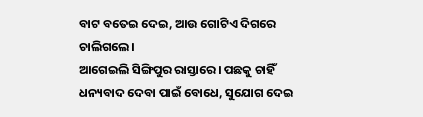ବାଟ ବତେଇ ଦେଇ, ଆଉ ଗୋଟିଏ ଦିଗରେ ଚାଲିଗଲେ।
ଆଗେଇଲି ସିଙ୍ଗିପୁର ରାସ୍ତାରେ। ପଛକୁ ଚାହିଁ ଧନ୍ୟବାଦ ଦେବା ପାଇଁ ବୋଧେ, ସୁଯୋଗ ଦେଇ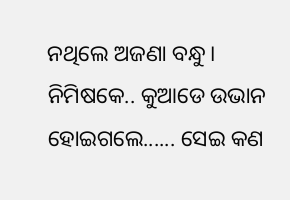ନଥିଲେ ଅଜଣା ବନ୍ଧୁ। ନିମିଷକେ.. କୁଆଡେ ଉଭାନ ହୋଇଗଲେ...... ସେଇ କଣ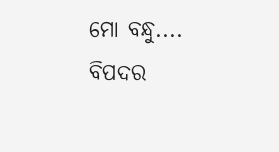ମୋ ବନ୍ଧୁ....
ବିପଦର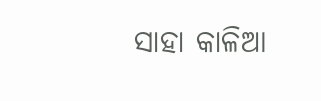ସାହା କାଳିଆ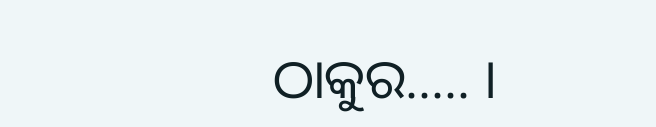ଠାକୁର..... ।